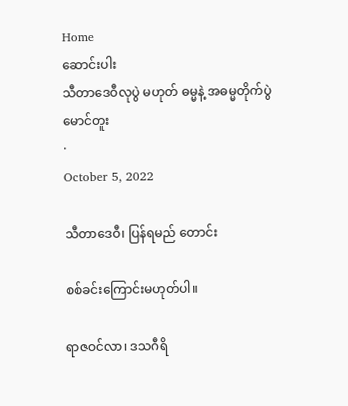Home
ဆောင်းပါး
သီတာဒေဝီလုပွဲ မဟုတ် ဓမ္မနဲ့ အဓမ္မတိုက်ပွဲ
မောင်တူး
·
October 5, 2022

သီတာဒေဝီ၊ ပြန်ရမည် တောင်း

စစ်ခင်းကြောင်းမဟုတ်ပါ။

ရာဇဝင်လာ၊ ဒသဂီရိ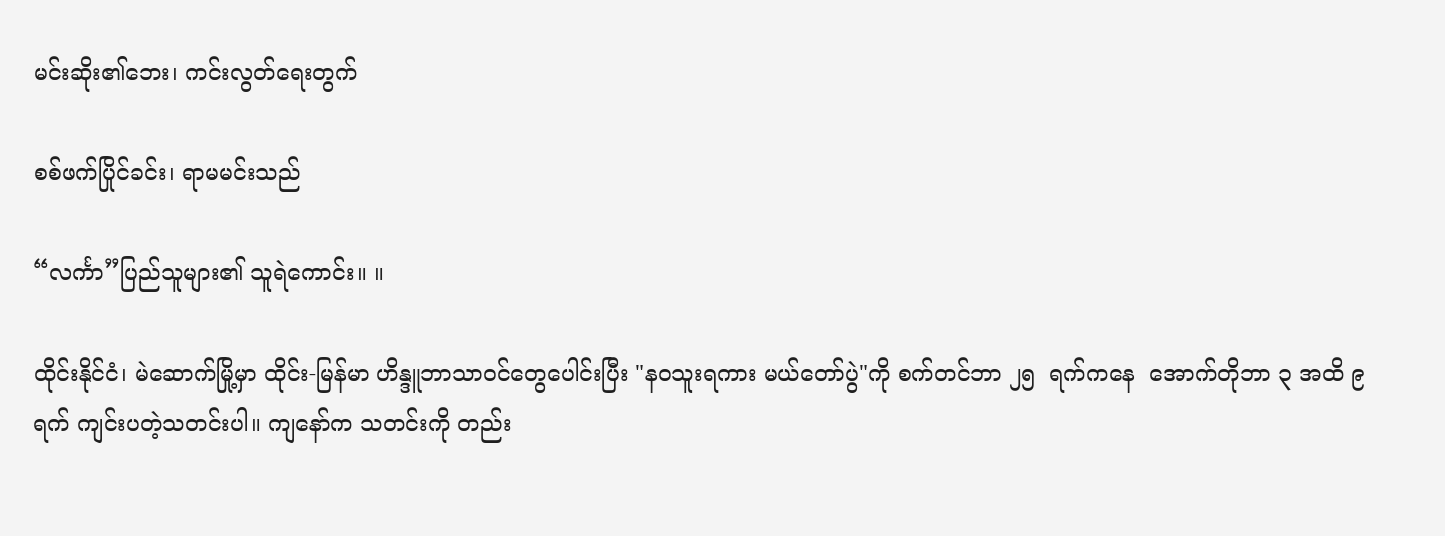မင်းဆိုး၏ဘေး၊ ကင်းလွတ်ရေးတွက်

စစ်ဖက်ပြိုင်ခင်း၊ ရာမမင်းသည်

“လင်္ကာ”ပြည်သူများ၏ သူရဲကောင်း။ ။

ထိုင်းနိုင်ငံ၊ မဲဆောက်မြို့မှာ ထိုင်း-မြန်မာ ဟိန္ဒူဘာသာဝင်တွေပေါင်းပြီး "နဝသူးရကား မယ်တော်ပွဲ"ကို စက်တင်ဘာ ၂၅  ရက်ကနေ  အောက်တိုဘာ ၃ အထိ ၉ ရက် ကျင်းပတဲ့သတင်းပါ။ ကျနော်က သတင်းကို တည်း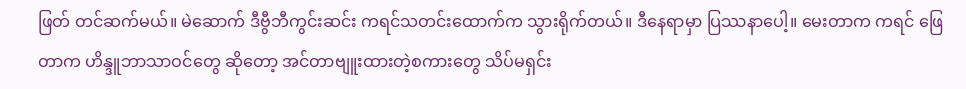ဖြတ် တင်ဆက်မယ်။ မဲဆောက် ဒီဗွီဘီကွင်းဆင်း ကရင်သတင်းထောက်က သွားရိုက်တယ်။ ဒီနေရာမှာ ပြဿနာပေါ့။ မေးတာက ကရင် ဖြေတာက ဟိန္ဒူဘာသာဝင်တွေ ဆိုတော့ အင်တာဗျူးထားတဲ့စကားတွေ သိပ်မရှင်း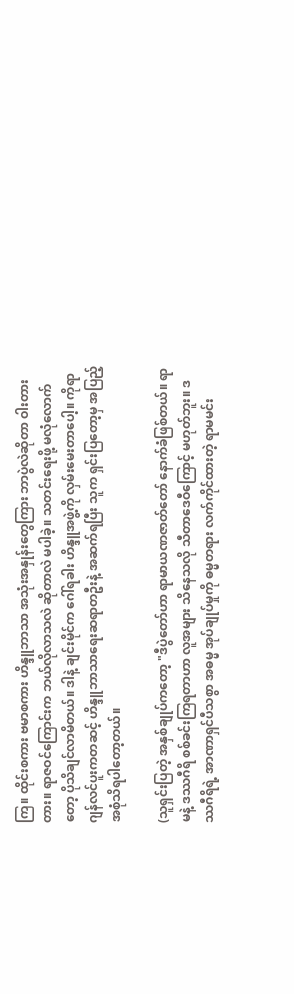ကြ။ ထိုင်းစကား ဗမာစကား ဟိန္ဒူဘာသာ အသုံးအနှုန်းတွေကြား ဘာပွဲလဲဆိုတာ ဝါးတားတား။ ရာဇဝင်ကြောင်းက ဘယ်လိုလာသလဲ ဆိုတာလဲ မပါခဲ့။ သတင်းရေးဖို့ မလုံလောက်တော့ ပိုသိချင်လာမိတယ်။ ဒါနဲ့ ချင်းမိုင်က ဂေါ်ရခါး ဟိန္ဒူအဖွဲ့ကို လှမ်းမေးတာပေါ့။ ကိုရာဂျန်လင်ပူးကတဆင့် ဟိန္ဒူဘာသာရေးဆရာတဦးနဲ့ အဆက်ရပြီး သူက ရှင်းပြတော့မှ အပြည့်အစုံသိရပါတော့တယ်။

(သူရှင်းပြတဲ့ အနှစ်ချုပ်ကတော့ "ဒီပွဲတော်ဟာ ရာမာယဏဇာတ်တော် နောက်ခံဖြစ်တယ်။ ရာမနဲ့ ဒဿဂီရိ စစ်ခင်းကြရတာဟာ လူအများ သိနေသလို သီတာဒေဝီကြောင့် မဟုတ်ဘူး။ ဒဿဂီရိရဲ့ အာဏာရှင်ပီသစွာ အဓမ္မ အုပ်ချုပ်မှုကို ဓမ္မတရား လက်ကိုင်ထားတဲ့ ရာမမင်း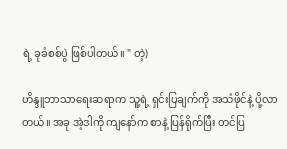ရဲ့ ခုခံစစ်ပွဲ ဖြစ်ပါတယ်။ " တဲ့)

ဟိန္ဒူဘာသာရေးဆရာက သူ့ရဲ့ ရှင်းပြချက်ကို အသံဖိုင်နဲ့ ပို့လာတယ်။ အခု အဲ့ဒါကို ကျနော်က စာနဲ့ ပြန်ရိုက်ပြီး တင်ပြ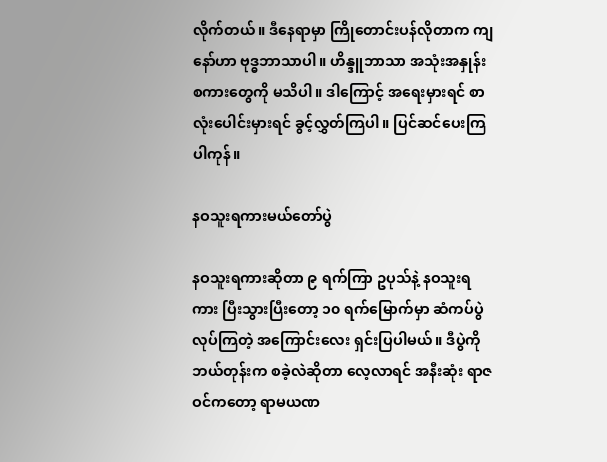လိုက်တယ်။ ဒီနေရာမှာ ကြိုတောင်းပန်လိုတာက ကျနော်ဟာ ဗုဒ္ဓဘာသာပါ။ ဟိန္ဒူဘာသာ အသုံးအနှုန်း စကားတွေကို မသိပါ။ ဒါကြောင့် အရေးမှားရင် စာလုံးပေါင်းမှားရင် ခွင့်လွှတ်ကြပါ။ ပြင်ဆင်ပေးကြပါကုန်။

နဝသူးရကားမယ်တော်ပွဲ

နဝသူးရကားဆိုတာ ၉ ရက်ကြာ ဥပုသ်နဲ့ နဝသူးရကား ပြီးသွားပြီးတော့ ၁၀ ရက်မြောက်မှာ ဆံကပ်ပွဲ လုပ်ကြတဲ့ အကြောင်းလေး ရှင်းပြပါမယ်။ ဒီပွဲကို ဘယ်တုန်းက စခဲ့လဲဆိုတာ လေ့လာရင် အနီးဆုံး ရာဇဝင်ကတော့ ရာမယဏ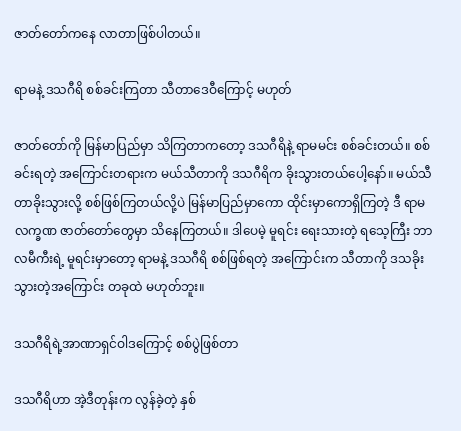ဇာတ်တော်ကနေ လာတာဖြစ်ပါတယ်။

ရာမနဲ့ ဒသဂီရိ စစ်ခင်းကြတာ သီတာဒေဝီကြောင့် မဟုတ်

ဇာတ်တော်ကို မြန်မာပြည်မှာ သိကြတာကတော့ ဒသဂီရိနဲ့ ရာမမင်း စစ်ခင်းတယ်။ စစ်ခင်းရတဲ့ အကြောင်းတရားက မယ်သီတာကို ဒသဂီရိက ခိုးသွားတယ်ပေါ့နော်။ မယ်သီတာခိုးသွားလို့ စစ်ဖြစ်ကြတယ်လို့ပဲ မြန်မာပြည်မှာကော ထိုင်းမှာကောရှိကြတဲ့ ဒီ ရာမ လက္ခဏ ဇာတ်တော်တွေမှာ သိနေကြတယ်။ ဒါပေမဲ့ မူရင်း ရေးသားတဲ့ ရသေ့ကြီး ဘာလမီကီးရဲ့ မူရင်းမှာတော့ ရာမနဲ့ ဒသဂီရိ စစ်ဖြစ်ရတဲ့ အကြောင်းက သီတာကို ဒသခိုးသွားတဲ့အကြောင်း တခုထဲ မဟုတ်ဘူး။

ဒသဂီရိရဲ့အာဏာရှင်ဝါဒကြောင့် စစ်ပွဲဖြစ်တာ

ဒသဂီရိဟာ အဲ့ဒီတုန်းက လွန်ခဲ့တဲ့ နှစ်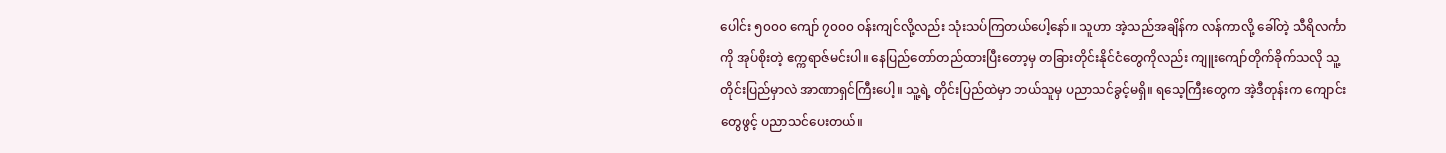ပေါင်း ၅၀၀၀ ကျော် ၇၀၀၀ ဝန်းကျင်လို့လည်း သုံးသပ်ကြတယ်ပေါ့နော်။ သူဟာ အဲ့သည်အချိန်က လန်ကာလို့ ခေါ်တဲ့ သီရိလင်္ကာကို အုပ်စိုးတဲ့ ဧက္ကရာဇ်မင်းပါ။ နေပြည်တော်တည်ထားပြီးတော့မှ တခြားတိုင်းနိုင်ငံတွေကိုလည်း ကျူးကျော်တိုက်ခိုက်သလို သူ့တိုင်းပြည်မှာလဲ အာဏာရှင်ကြီးပေါ့။ သူ့ရဲ့ တိုင်းပြည်ထဲမှာ ဘယ်သူမှ ပညာသင်ခွင့်မရှိ။ ရသေ့ကြီးတွေက အဲ့ဒီတုန်းက ကျောင်းတွေဖွင့် ပညာသင်ပေးတယ်။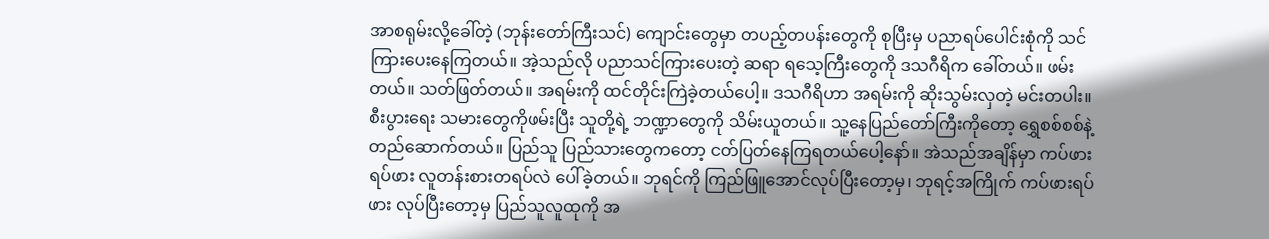အာစရုမ်းလို့ခေါ်တဲ့ (ဘုန်းတော်ကြီးသင်) ကျောင်းတွေမှာ တပည့်တပန်းတွေကို စုပြီးမှ ပညာရပ်ပေါင်းစုံကို သင်ကြားပေးနေကြတယ်။ အဲ့သည်လို ပညာသင်ကြားပေးတဲ့ ဆရာ ရသေ့ကြီးတွေကို ဒသဂီရိက ခေါ်တယ်။ ဖမ်းတယ်။ သတ်ဖြတ်တယ်။ အရမ်းကို ထင်တိုင်းကြဲခဲ့တယ်ပေါ့။ ဒသဂီရိဟာ အရမ်းကို ဆိုးသွမ်းလှတဲ့ မင်းတပါး။ စီးပွားရေး သမားတွေကိုဖမ်းပြီး သူတို့ရဲ့ ဘဏ္ဍာတွေကို သိမ်းယူတယ်။ သူ့နေပြည်တော်ကြီးကိုတော့ ရွှေစစ်စစ်နဲ့ တည်ဆောက်တယ်။ ပြည်သူ ပြည်သားတွေကတော့ ငတ်ပြတ်နေကြရတယ်ပေါ့နော်။ အဲသည်အချိန်မှာ ကပ်ဖားရပ်ဖား လူတန်းစားတရပ်လဲ ပေါ်ခဲ့တယ်။ ဘုရင်ကို ကြည်ဖြူအောင်လုပ်ပြီးတော့မှ၊ ဘုရင့်အကြိုက် ကပ်ဖားရပ်ဖား လုပ်ပြီးတော့မှ ပြည်သူလူထုကို အ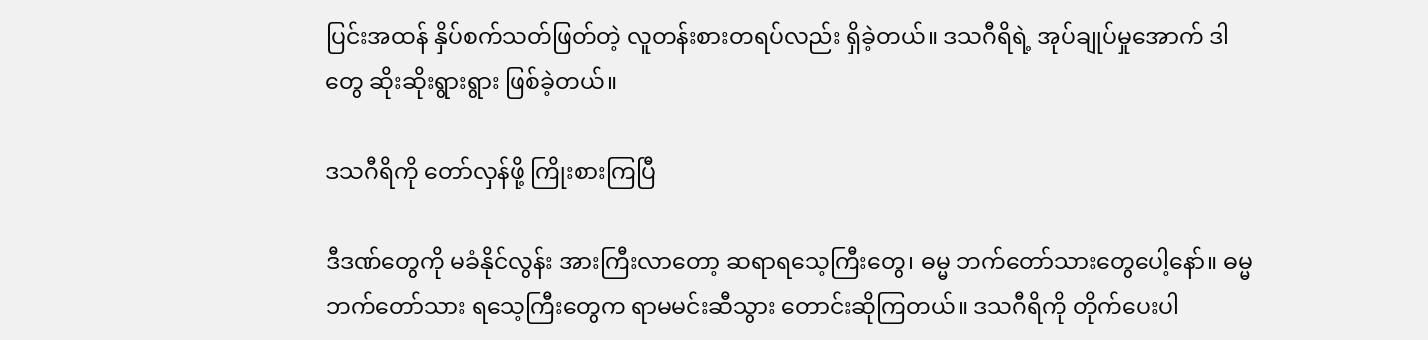ပြင်းအထန် နှိပ်စက်သတ်ဖြတ်တဲ့ လူတန်းစားတရပ်လည်း ရှိခဲ့တယ်။ ဒသဂီရိရဲ့ အုပ်ချုပ်မှုအောက် ဒါတွေ ဆိုးဆိုးရွားရွား ဖြစ်ခဲ့တယ်။

ဒသဂီရိကို တော်လှန်ဖို့ ကြိုးစားကြပြီ

ဒီဒဏ်တွေကို မခံနိုင်လွန်း အားကြီးလာတော့ ဆရာရသေ့ကြီးတွေ၊ ဓမ္မ ဘက်တော်သားတွေပေါ့နော်။ ဓမ္မဘက်တော်သား ရသေ့ကြီးတွေက ရာမမင်းဆီသွား တောင်းဆိုကြတယ်။ ဒသဂီရိကို တိုက်ပေးပါ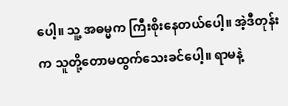ပေါ့။ သူ့ အဓမ္မက ကြီးစိုးနေတယ်ပေါ့။ အဲ့ဒီတုန်းက သူတို့တောမထွက်သေးခင်ပေါ့။ ရာမနဲ့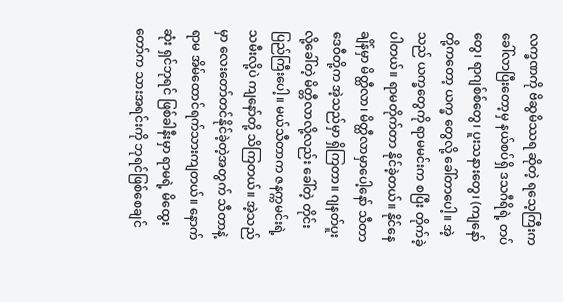လက္ခဏကို ဗိဆွမိဿရ ဆိုတဲ့ ရသေ့ကြီးက ခေါ်လာပြီးတော့မှ နယ်စပ်ရှိ ဒသဂီရိရဲ့ တပ်တွေ၊ ရာဂျစ်စ်တွေ၊ ပူးသနားတွေ၊ (ကျနော်တို့ကတော့ ယက္ခ တွေလို့ ခေါ်တာပေါ့။ အဲ့သည် ယက္ခတွေကို ရာမမင်းက စပြီး တိုက်ခဲ့ပါတယ်။ ရာမတိုက်တာ နိုင်ခဲ့တယ်။ နိုင်နေချိန်မှာ မိတ္ထီလာ၊ မိတ္ထီလာမှာပေါ့နော် သီတာဒေဝီတို့က အဲ့သည်မှာ ရှိကြတာ။ ဂျနတ်ပူး လို့ခေါ်တဲ့ မိတ္တီလာလို့လည်း ခေါ်တဲ့ တိုင်းပြည်ကြီးပေါ့။ မယ်သီတာက ဇနက္ကမင်းရဲ့ သမီးလို့ပဲ ကျနော်တို့ သိကြတယ်။ အဲ့သည်မှာ လေးတော်တင်နိုင်ခဲ့တဲ့အတွက် သီတာနဲ့ ရာမ အိမ်ထောင်ရက်သားကျတယ်။ နောက်ဆုံး ရှင်ဘုရင် ဖြစ်ခါနီးမှာ ရာမရဲ့ မိထွေးတော်က သားအရင်းကို ဘုရင်ဖြစ်စေချင်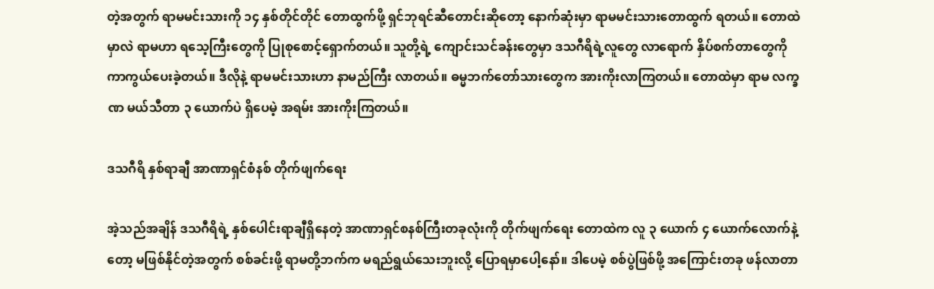တဲ့အတွက် ရာမမင်းသားကို ၁၄ နှစ်တိုင်တိုင် တောထွက်ဖို့ ရှင်ဘုရင်ဆီတောင်းဆိုတော့ နောက်ဆုံးမှာ ရာမမင်းသားတောထွက် ရတယ်။ တောထဲမှာလဲ ရာမဟာ ရသေ့ကြီးတွေကို ပြုစုစောင့်ရှောက်တယ်။ သူတို့ရဲ့ ကျောင်းသင်ခန်းတွေမှာ ဒသဂီရိရဲ့လူတွေ လာရောက် နှိပ်စက်တာတွေကို ကာကွယ်ပေးခဲ့တယ်။ ဒီလိုနဲ့ ရာမမင်းသားဟာ နာမည်ကြီး လာတယ်။ ဓမ္မဘက်တော်သားတွေက အားကိုးလာကြတယ်။ တောထဲမှာ ရာမ လက္ခဏ မယ်သီတာ ၃ ယောက်ပဲ ရှိပေမဲ့ အရမ်း အားကိုးကြတယ်။

ဒသဂီရိ နှစ်ရာချီ အာဏာရှင်စံနစ် တိုက်ဖျက်ရေး

အဲ့သည်အချိန် ဒသဂီရိရဲ့ နှစ်ပေါင်းရာချီရှိနေတဲ့ အာဏာရှင်စနစ်ကြီးတခုလုံးကို တိုက်ဖျက်ရေး တောထဲက လူ ၃ ယောက် ၄ ယောက်လောက်နဲ့တော့ မဖြစ်နိုင်တဲ့အတွက် စစ်ခင်းဖို့ ရာမတို့ဘက်က မရည်ရွယ်သေးဘူးလို့ ပြောရမှာပေါ့နော်။ ဒါပေမဲ့ စစ်ပွဲဖြစ်ဖို့ အကြောင်းတခု ဖန်လာတာ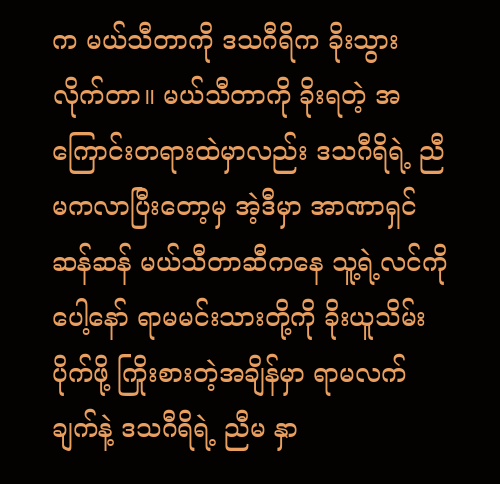က မယ်သီတာကို ဒသဂီရိက ခိုးသွားလိုက်တာ။ မယ်သီတာကို ခိုးရတဲ့ အကြောင်းတရားထဲမှာလည်း ဒသဂီရိရဲ့ ညီမကလာပြီးတော့မှ အဲ့ဒီမှာ အာဏာရှင်ဆန်ဆန် မယ်သီတာဆီကနေ သူ့ရဲ့လင်ကိုပေါ့နော် ရာမမင်းသားတို့ကို ခိုးယူသိမ်းပိုက်ဖို့ ကြိုးစားတဲ့အချိန်မှာ ရာမလက်ချက်နဲ့ ဒသဂီရိရဲ့ ညီမ နှာ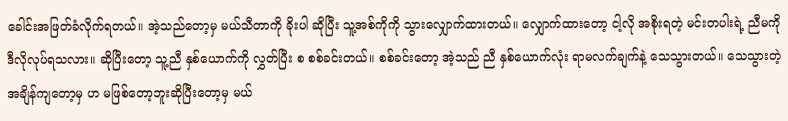ခေါင်းအဖြတ်ခံလိုက်ရတယ်။ အဲ့သည်တော့မှ မယ်သီတာကို ခိုးပါ ဆိုပြီး သူ့အစ်ကိုကို သွားလျှောက်ထားတယ်။ လျှောက်ထားတော့ ငါ့လို အစိုးရတဲ့ မင်းတပါးရဲ့ ညီမကို ဒီလိုလုပ်ရသလား။ ဆိုပြီးတော့ သူ့ညီ နှစ်ယောက်ကို လွှတ်ပြီး စ စစ်ခင်းတယ်။ စစ်ခင်းတော့ အဲ့သည် ညီ နှစ်ယောက်လုံး ရာမလက်ချက်နဲ့ သေသွားတယ်။ သေသွားတဲ့ အချိန်ကျတော့မှ ဟ မဖြစ်တော့ဘူးဆိုပြီးတော့မှ မယ်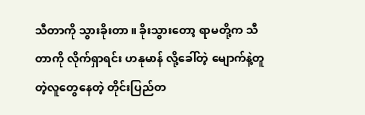သီတာကို သွားခိုးတာ။ ခိုးသွားတော့ ရာမတို့က သီတာကို လိုက်ရှာရင်း ဟနုမာန် လို့ခေါ်တဲ့ မျောက်နဲ့တူတဲ့လူတွေနေတဲ့ တိုင်းပြည်တ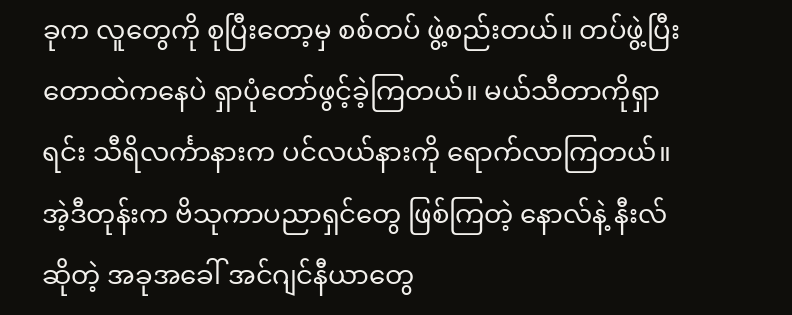ခုက လူတွေကို စုပြီးတော့မှ စစ်တပ် ဖွဲ့စည်းတယ်။ တပ်ဖွဲ့ပြီး တောထဲကနေပဲ ရှာပုံတော်ဖွင့်ခဲ့ကြတယ်။ မယ်သီတာကိုရှာရင်း သီရိလင်္ကာနားက ပင်လယ်နားကို ရောက်လာကြတယ်။ အဲ့ဒီတုန်းက ဗိသုကာပညာရှင်တွေ ဖြစ်ကြတဲ့ နောလ်နဲ့ နီးလ် ဆိုတဲ့ အခုအခေါ် အင်ဂျင်နီယာတွေ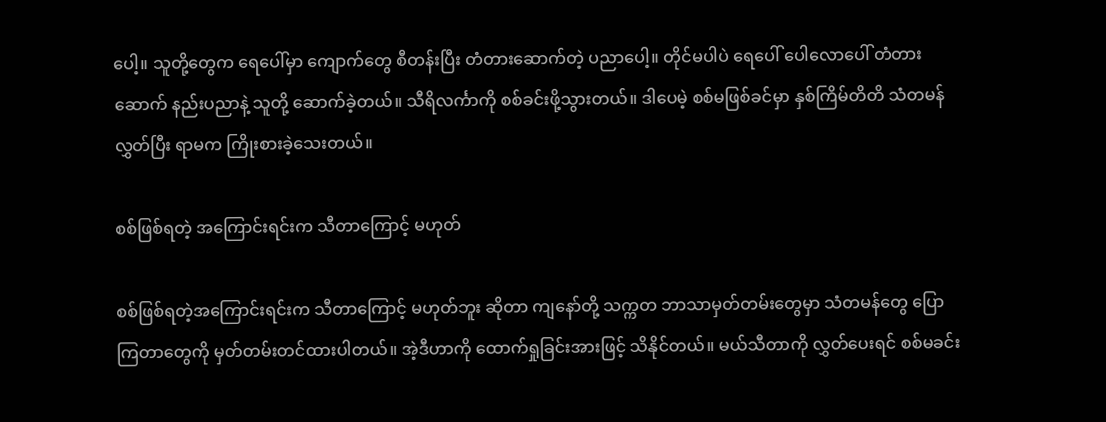ပေါ့။ သူတို့တွေက ရေပေါ်မှာ ကျောက်တွေ စီတန်းပြီး တံတားဆောက်တဲ့ ပညာပေါ့။ တိုင်မပါပဲ ရေပေါ် ပေါလောပေါ် တံတားဆောက် နည်းပညာနဲ့ သူတို့ ဆောက်ခဲ့တယ်။ သီရိလင်္ကာကို စစ်ခင်းဖို့သွားတယ်။ ဒါပေမဲ့ စစ်မဖြစ်ခင်မှာ နှစ်ကြိမ်တိတိ သံတမန်လွှတ်ပြီး ရာမက ကြိုးစားခဲ့သေးတယ်။

စစ်ဖြစ်ရတဲ့ အကြောင်းရင်းက သီတာကြောင့် မဟုတ်

စစ်ဖြစ်ရတဲ့အကြောင်းရင်းက သီတာကြောင့် မဟုတ်ဘူး ဆိုတာ ကျနော်တို့ သက္ကတ ဘာသာမှတ်တမ်းတွေမှာ သံတမန်တွေ ပြောကြတာတွေကို မှတ်တမ်းတင်ထားပါတယ်။ အဲ့ဒီဟာကို ထောက်ရှုခြင်းအားဖြင့် သိနိုင်တယ်။ မယ်သီတာကို လွှတ်ပေးရင် စစ်မခင်း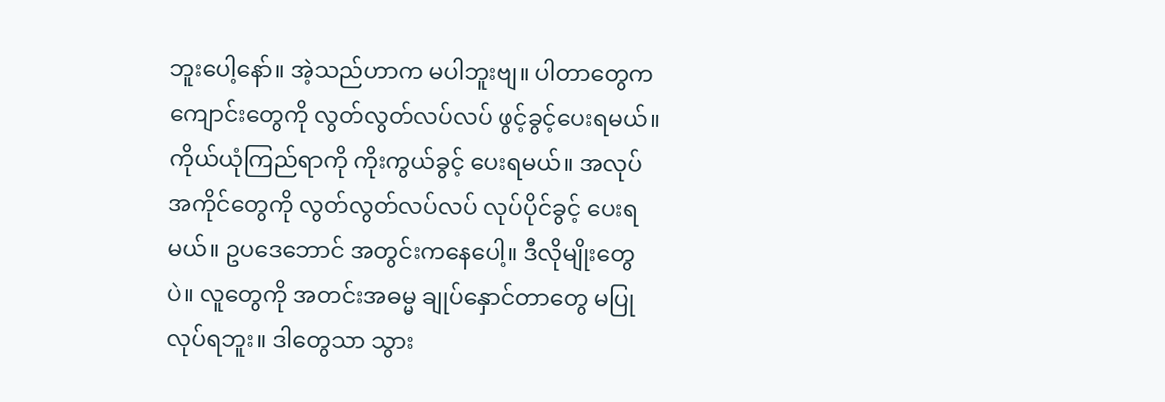ဘူးပေါ့နော်။ အဲ့သည်ဟာက မပါဘူးဗျ။ ပါတာတွေက ကျောင်းတွေကို လွတ်လွတ်လပ်လပ် ဖွင့်ခွင့်ပေးရမယ်။ ကိုယ်ယုံကြည်ရာကို ကိုးကွယ်ခွင့် ပေးရမယ်။ အလုပ်အကိုင်တွေကို လွတ်လွတ်လပ်လပ် လုပ်ပိုင်ခွင့် ပေးရမယ်။ ဥပဒေဘောင် အတွင်းကနေပေါ့။ ဒီလိုမျိုးတွေပဲ။ လူတွေကို အတင်းအဓမ္မ ချုပ်နှောင်တာတွေ မပြုလုပ်ရဘူး။ ဒါတွေသာ သွား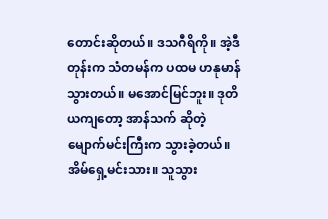တောင်းဆိုတယ်။ ဒသဂီရိကို။ အဲ့ဒီတုန်းက သံတမန်က ပထမ ဟနုမာန် သွားတယ်။ မအောင်မြင်ဘူး။ ဒုတိယကျတော့ အာန်သက် ဆိုတဲ့ မျောက်မင်းကြီးက သွားခဲ့တယ်။ အိမ်ရှေ့မင်းသား။ သူသွား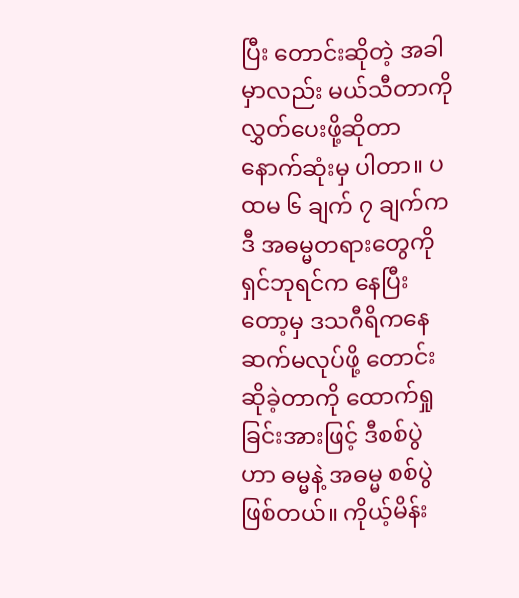ပြီး တောင်းဆိုတဲ့ အခါမှာလည်း မယ်သီတာကို လွှတ်ပေးဖို့ဆိုတာ နောက်ဆုံးမှ ပါတာ။ ပထမ ၆ ချက် ၇ ချက်က ဒီ အဓမ္မတရားတွေကို ရှင်ဘုရင်က နေပြီးတော့မှ ဒသဂီရိကနေ ဆက်မလုပ်ဖို့ တောင်းဆိုခဲ့တာကို ထောက်ရှုခြင်းအားဖြင့် ဒီစစ်ပွဲဟာ ဓမ္မနဲ့ အဓမ္မ စစ်ပွဲဖြစ်တယ်။ ကိုယ့်မိန်း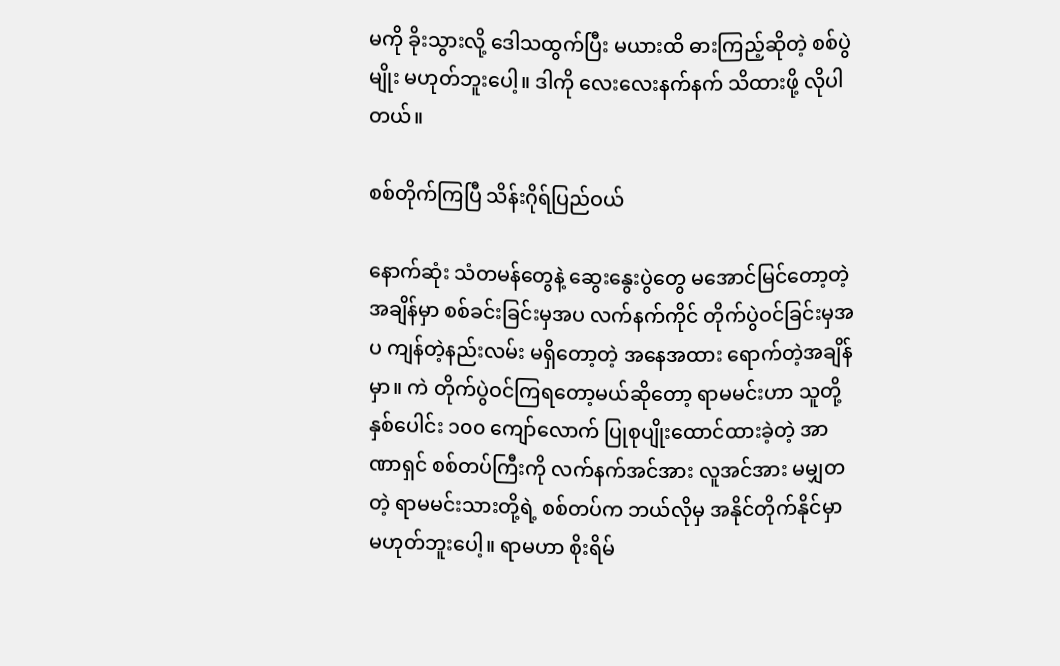မကို ခိုးသွားလို့ ဒေါသထွက်ပြီး မယားထိ ဓားကြည့်ဆိုတဲ့ စစ်ပွဲမျိုး မဟုတ်ဘူးပေါ့။ ဒါကို လေးလေးနက်နက် သိထားဖို့ လိုပါတယ်။

စစ်တိုက်ကြပြီ သိန်းဂိုရ်ပြည်ဝယ်

နောက်ဆုံး သံတမန်တွေနဲ့ ဆွေးနွေးပွဲတွေ မအောင်မြင်တော့တဲ့အချိန်မှာ စစ်ခင်းခြင်းမှအပ လက်နက်ကိုင် တိုက်ပွဲဝင်ခြင်းမှအပ ကျန်တဲ့နည်းလမ်း မရှိတော့တဲ့ အနေအထား ရောက်တဲ့အချိန်မှာ။ ကဲ တိုက်ပွဲဝင်ကြရတော့မယ်ဆိုတော့ ရာမမင်းဟာ သူတို့ နှစ်ပေါင်း ၁၀၀ ကျော်လောက် ပြုစုပျိုးထောင်ထားခဲ့တဲ့ အာဏာရှင် စစ်တပ်ကြီးကို လက်နက်အင်အား လူအင်အား မမျှတတဲ့ ရာမမင်းသားတို့ရဲ့ စစ်တပ်က ဘယ်လိုမှ အနိုင်တိုက်နိုင်မှာ မဟုတ်ဘူးပေါ့။ ရာမဟာ စိုးရိမ်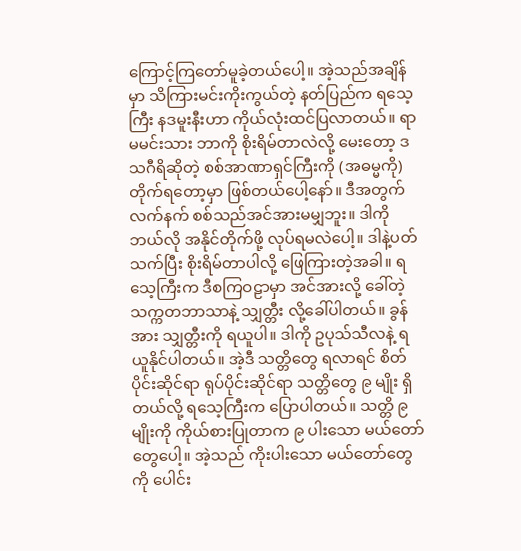ကြောင့်ကြတော်မူခဲ့တယ်ပေါ့။ အဲ့သည်အချိန်မှာ သိကြားမင်းကိုးကွယ်တဲ့ နတ်ပြည်က ရသေ့ကြီး နဒမူးနီးဟာ ကိုယ်လုံးထင်ပြလာတယ်။ ရာမမင်းသား ဘာကို စိုးရိမ်တာလဲလို့ မေးတော့ ဒသဂီရိဆိုတဲ့ စစ်အာဏာရှင်ကြီးကို (အဓမ္မကို) တိုက်ရတော့မှာ ဖြစ်တယ်ပေါ့နော်။ ဒီအတွက် လက်နက် စစ်သည်အင်အားမမျှဘူး။ ဒါကိုဘယ်လို အနိုင်တိုက်ဖို့ လုပ်ရမလဲပေါ့။ ဒါနဲ့ပတ်သက်ပြီး စိုးရိမ်တာပါလို့ ဖြေကြားတဲ့အခါ။ ရသေ့ကြီးက ဒီစကြဝဠာမှာ အင်အားလို့ ခေါ်တဲ့ သက္ကတဘာသာနဲ့ သျှတ္တီး လို့ခေါ်ပါတယ်။ ခွန်အား သျှတ္တီးကို ရယူပါ။ ဒါကို ဥပုသ်သီလနဲ့ ရယူနိုင်ပါတယ်။ အဲ့ဒီ သတ္တိတွေ ရလာရင် စိတ်ပိုင်းဆိုင်ရာ ရုပ်ပိုင်းဆိုင်ရာ သတ္တိတွေ ၉ မျိုး ရှိတယ်လို့ ရသေ့ကြီးက ပြောပါတယ်။ သတ္တိ ၉ မျိုးကို ကိုယ်စားပြုတာက ၉ ပါးသော မယ်တော်တွေပေါ့။ အဲ့သည် ကိုးပါးသော မယ်တော်တွေကို ပေါင်း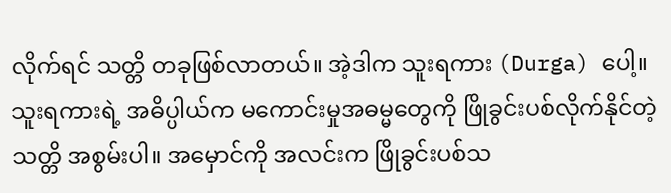လိုက်ရင် သတ္တိ တခုဖြစ်လာတယ်။ အဲ့ဒါက သူးရကား (Durga) ပေါ့။ သူးရကားရဲ့ အဓိပ္ပါယ်က မကောင်းမှုအဓမ္မတွေကို ဖြိုခွင်းပစ်လိုက်နိုင်တဲ့ သတ္တိ အစွမ်းပါ။ အမှောင်ကို အလင်းက ဖြိုခွင်းပစ်သ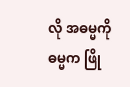လို အဓမ္မကို ဓမ္မက ဖြို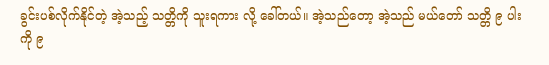ခွင်းပစ်လိုက်နိုင်တဲ့ အဲ့သည့် သတ္တိကို သူးရကား လို့ ခေါ်တယ်။ အဲ့သည်တော့ အဲ့သည် မယ်တော် သတ္တိ ၉ ပါးကို ၉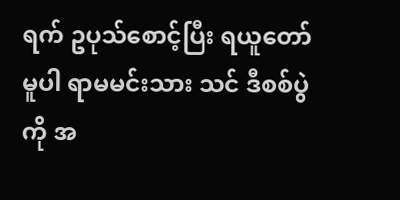ရက် ဥပုသ်စောင့်ပြီး ရယူတော်မူပါ ရာမမင်းသား သင် ဒီစစ်ပွဲကို အ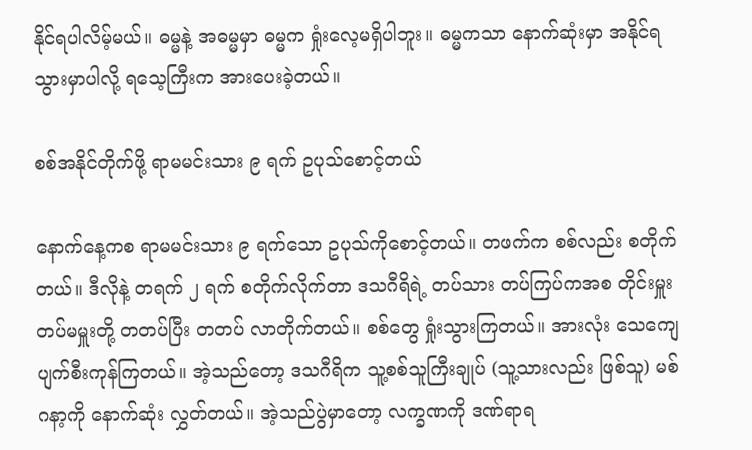နိုင်ရပါလိမ့်မယ်။ ဓမ္မနဲ့ အဓမ္မမှာ ဓမ္မက ရှုံးလေ့မရှိပါဘူး။ ဓမ္မကသာ နောက်ဆုံးမှာ အနိုင်ရသွားမှာပါလို့ ရသေ့ကြီးက အားပေးခဲ့တယ်။

စစ်အနိုင်တိုက်ဖို့ ရာမမင်းသား ၉ ရက် ဥပုသ်စောင့်တယ်

နောက်နေ့ကစ ရာမမင်းသား ၉ ရက်သော ဥပုသ်ကိုစောင့်တယ်။ တဖက်က စစ်လည်း စတိုက်တယ်။ ဒီလိုနဲ့ တရက် ၂ ရက် စတိုက်လိုက်တာ ဒသဂီရိရဲ့ တပ်သား တပ်ကြပ်ကအစ တိုင်းမှူး တပ်မမှူးတို့ တတပ်ပြီး တတပ် လာတိုက်တယ်။ စစ်တွေ ရှုံးသွားကြတယ်။ အားလုံး သေကျေပျက်စီးကုန်ကြတယ်။ အဲ့သည်တော့ ဒသဂီရိက သူ့စစ်သူကြီးချုပ် (သူ့သားလည်း ဖြစ်သူ) မစ်ဂနာ့ကို နောက်ဆုံး လွှတ်တယ်။ အဲ့သည်ပွဲမှာတော့ လက္ခဏကို ဒဏ်ရာရ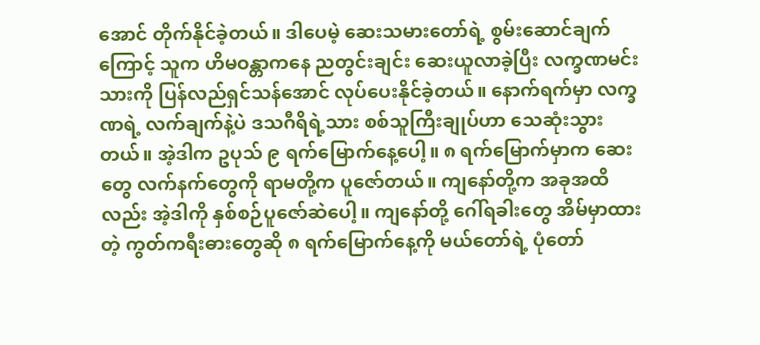အောင် တိုက်နိုင်ခဲ့တယ်။ ဒါပေမဲ့ ဆေးသမားတော်ရဲ့ စွမ်းဆောင်ချက်ကြောင့် သူက ဟိမဝန္တာကနေ ညတွင်းချင်း ဆေးယူလာခဲ့ပြီး လက္ခဏမင်းသားကို ပြန်လည်ရှင်သန်အောင် လုပ်ပေးနိုင်ခဲ့တယ်။ နောက်ရက်မှာ လက္ခဏရဲ့ လက်ချက်နဲ့ပဲ ဒသဂီရိရဲ့သား စစ်သူကြီးချုပ်ဟာ သေဆုံးသွားတယ်။ အဲ့ဒါက ဥပုသ် ၉ ရက်မြောက်နေ့ပေါ့။ ၈ ရက်မြောက်မှာက ဆေးတွေ လက်နက်တွေကို ရာမတို့က ပူဇော်တယ်။ ကျနော်တို့က အခုအထိလည်း အဲ့ဒါကို နှစ်စဉ်ပူဇော်ဆဲပေါ့။ ကျနော်တို့ ဂေါ်ရခါးတွေ အိမ်မှာထားတဲ့ ကွတ်ကရီးဓားတွေဆို ၈ ရက်မြောက်နေ့ကို မယ်တော်ရဲ့ ပုံတော်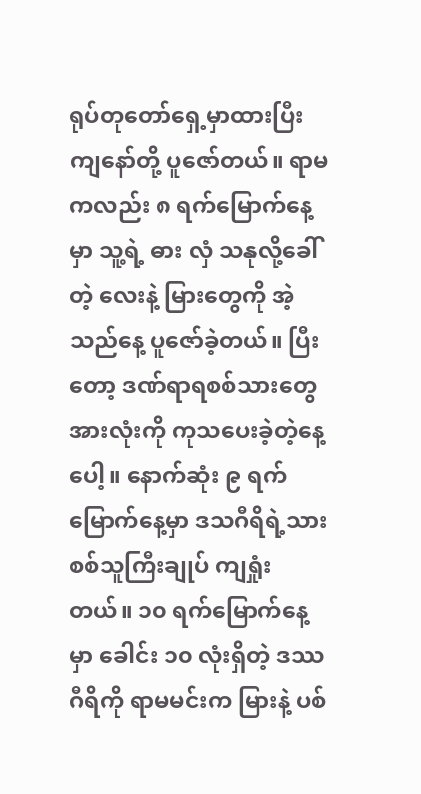ရုပ်တုတော်ရှေ့မှာထားပြီး ကျနော်တို့ ပူဇော်တယ်။ ရာမကလည်း ၈ ရက်မြောက်နေ့မှာ သူ့ရဲ့ ဓား လှံ သနုလို့ခေါ်တဲ့ လေးနဲ့ မြားတွေကို အဲ့သည်နေ့ ပူဇော်ခဲ့တယ်။ ပြီးတော့ ဒဏ်ရာရစစ်သားတွေ အားလုံးကို ကုသပေးခဲ့တဲ့နေ့ပေါ့။ နောက်ဆုံး ၉ ရက်မြောက်နေ့မှာ ဒသဂီရိရဲ့သား စစ်သူကြီးချုပ် ကျရှုံးတယ်။ ၁၀ ရက်မြောက်နေ့မှာ ခေါင်း ၁၀ လုံးရှိတဲ့ ဒဿဂီရိကို ရာမမင်းက မြားနဲ့ ပစ်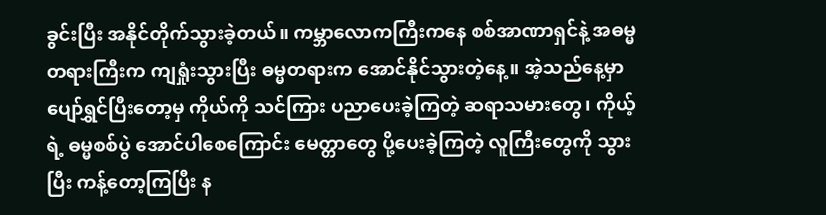ခွင်းပြီး အနိုင်တိုက်သွားခဲ့တယ်။ ကမ္ဘာလောကကြီးကနေ စစ်အာဏာရှင်နဲ့ အဓမ္မတရားကြီးက ကျရှုံးသွားပြီး ဓမ္မတရားက အောင်နိုင်သွားတဲ့နေ့။ အဲ့သည်နေ့မှာ ပျော်ရွှင်ပြီးတော့မှ ကိုယ်ကို သင်ကြား ပညာပေးခဲ့ကြတဲ့ ဆရာသမားတွေ၊ ကိုယ့်ရဲ့ ဓမ္မစစ်ပွဲ အောင်ပါစေကြောင်း မေတ္တာတွေ ပို့ပေးခဲ့ကြတဲ့ လူကြီးတွေကို သွားပြီး ကန့်တော့ကြပြီး န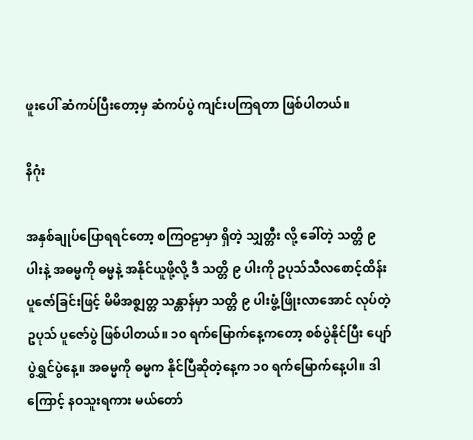ဖူးပေါ် ဆံကပ်ပြီးတော့မှ ဆံကပ်ပွဲ ကျင်းပကြရတာ ဖြစ်ပါတယ်။

နိဂုံး

အနှစ်ချုပ်ပြောရရင်တော့ စကြဝဠာမှာ ရှိတဲ့ သျှတ္တီး လို့ ခေါ်တဲ့ သတ္တိ ၉ ပါးနဲ့ အဓမ္မကို ဓမ္မနဲ့ အနိုင်ယူဖို့လို့ ဒီ သတ္တိ ၉ ပါးကို ဥပုသ်သီလစောင့်ထိန်း ပူဇော်ခြင်းဖြင့် မိမိအစ္ဇျတ္တ သန္တာန်မှာ သတ္တိ ၉ ပါးဖွံ့ဖြိုးလာအောင် လုပ်တဲ့ ဥပုသ် ပူဇော်ပွဲ ဖြစ်ပါတယ်။ ၁၀ ရက်မြောက်နေ့ကတော့ စစ်ပွဲနိုင်ပြီး ပျော်ပွဲရွှင်ပွဲနေ့။ အဓမ္မကို ဓမ္မက နိုင်ပြီဆိုတဲ့နေ့က ၁၀ ရက်မြောက်နေ့ပါ။ ဒါကြောင့် နဝသူးရကား မယ်တော်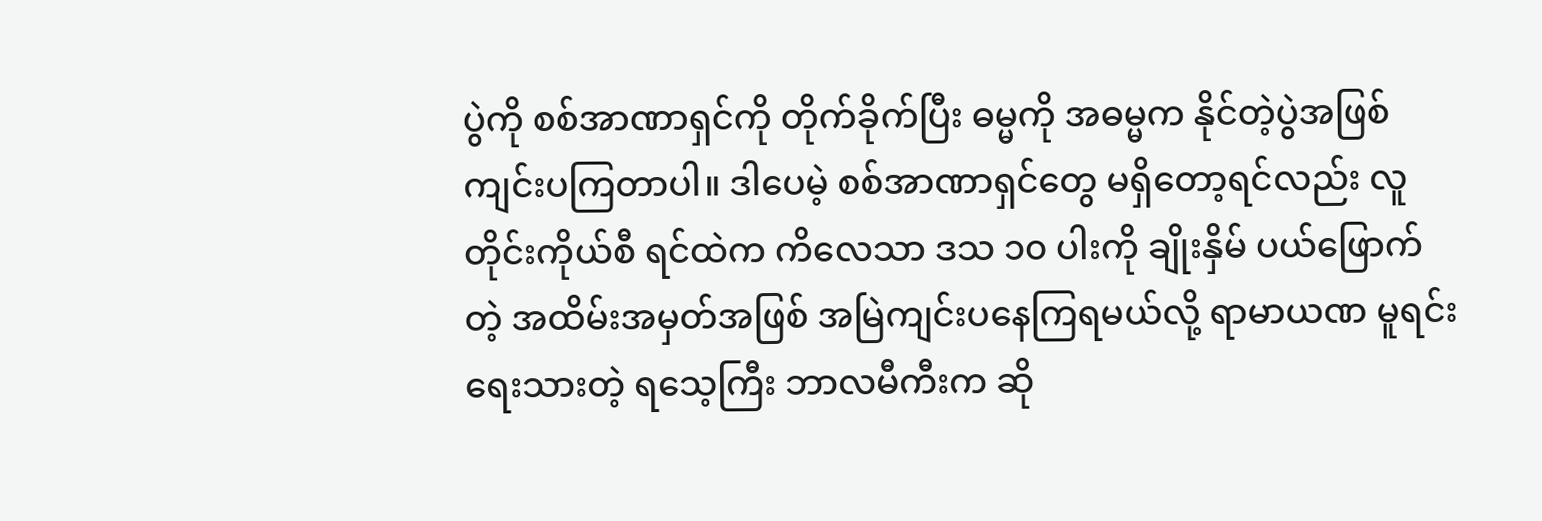ပွဲကို စစ်အာဏာရှင်ကို တိုက်ခိုက်ပြီး ဓမ္မကို အဓမ္မက နိုင်တဲ့ပွဲအဖြစ် ကျင်းပကြတာပါ။ ဒါပေမဲ့ စစ်အာဏာရှင်တွေ မရှိတော့ရင်လည်း လူတိုင်းကိုယ်စီ ရင်ထဲက ကိလေသာ ဒသ ၁၀ ပါးကို ချိုးနှိမ် ပယ်ဖြောက်တဲ့ အထိမ်းအမှတ်အဖြစ် အမြဲကျင်းပနေကြရမယ်လို့ ရာမာယဏ မူရင်း ရေးသားတဲ့ ရသေ့ကြီး ဘာလမီကီးက ဆို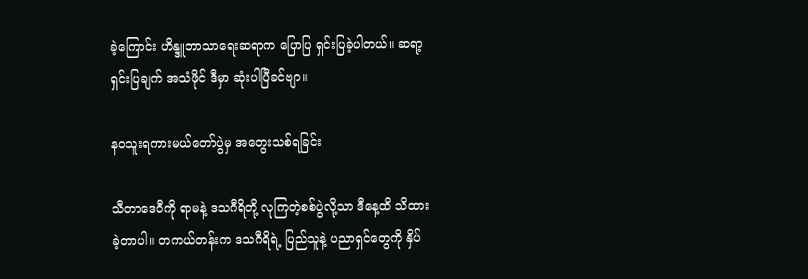ခဲ့ကြောင်း ဟိန္ဒူဘာသာရေးဆရာက ပြောပြ ရှင်းပြခဲ့ပါတယ်။ ဆရာ့ ရှင်းပြချက် အသံဖိုင် ဒီမှာ ဆုံးပါပြီခင်ဗျာ။

နဝသူးရကားမယ်တော်ပွဲမှ အတွေးသစ်ရခြင်း

သီတာဒေဝီကို ရာမနဲ့ ဒသဂီရိတို့ လုကြတဲ့စစ်ပွဲလို့သာ ဒီနေ့ထိ သိထားခဲ့တာပါ။ တကယ်တန်းက ဒသဂီရိရဲ့ ပြည်သူနဲ့ ပညာရှင်တွေကို နှိပ်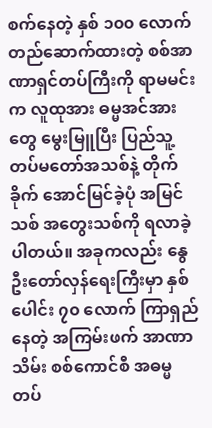စက်နေတဲ့ နှစ် ၁၀၀ လောက် တည်ဆောက်ထားတဲ့ စစ်အာဏာရှင်တပ်ကြီးကို ရာမမင်းက လူထုအား ဓမ္မအင်အားတွေ မွေးမြူပြီး ပြည်သူ့တပ်မတော်အသစ်နဲ့ တိုက်ခိုက် အောင်မြင်ခဲ့ပုံ အမြင်သစ် အတွေးသစ်ကို ရလာခဲ့ပါတယ်။ အခုကလည်း နွေဦးတော်လှန်ရေးကြီးမှာ နှစ်ပေါင်း ၇၀ လောက် ကြာရှည်နေတဲ့ အကြမ်းဖက် အာဏာသိမ်း စစ်ကောင်စီ အဓမ္မတပ်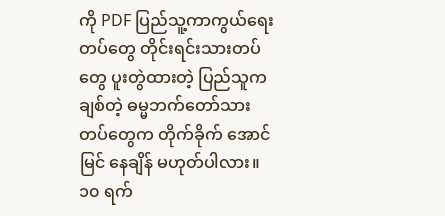ကို PDF ပြည်သူ့ကာကွယ်ရေးတပ်တွေ တိုင်းရင်းသားတပ်တွေ ပူးတွဲထားတဲ့ ပြည်သူကချစ်တဲ့ ဓမ္မဘက်တော်သား တပ်တွေက တိုက်ခိုက် အောင်မြင် နေချိန် မဟုတ်ပါလား။ ၁၀ ရက်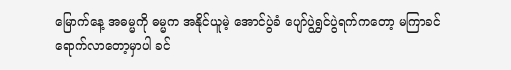မြောက်နေ့ အဓမ္မကို ဓမ္မက အနိုင်ယူမဲ့ အောင်ပွဲခံ ပျော်ပွဲရွှင်ပွဲရက်ကတော့ မကြာခင် ရောက်လာတော့မှာပါ ခင်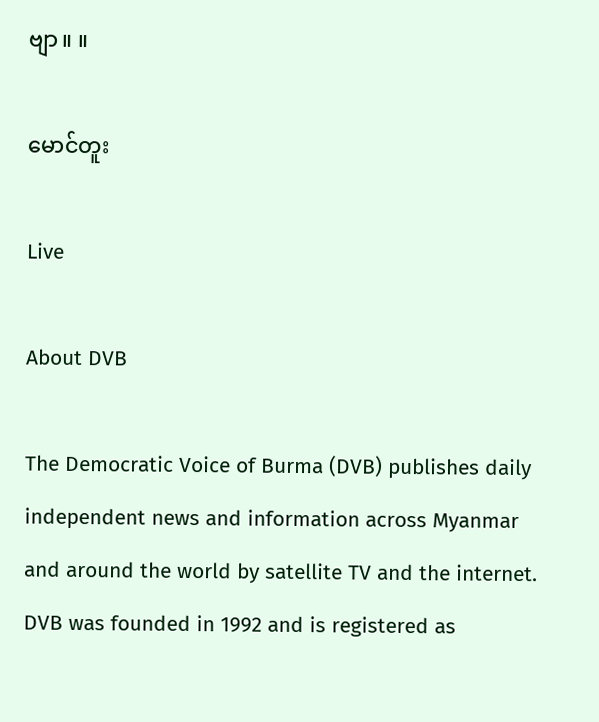ဗျာ။ ။

မောင်တူး

Live

About DVB

The Democratic Voice of Burma (DVB) publishes daily independent news and information across Myanmar and around the world by satellite TV and the internet. DVB was founded in 1992 and is registered as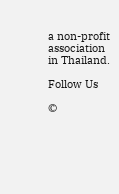a non-profit association in Thailand.

Follow Us

©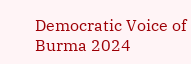Democratic Voice of Burma 2024